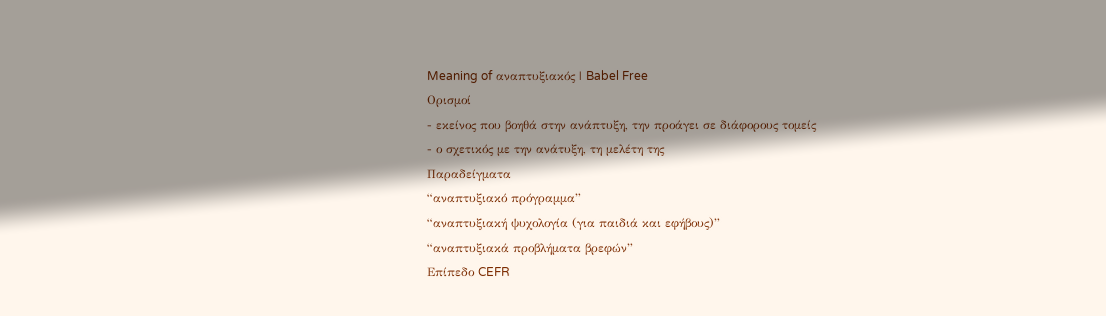Meaning of αναπτυξιακός | Babel Free
Ορισμοί
- εκείνος που βοηθά στην ανάπτυξη, την προάγει σε διάφορους τομείς
- ο σχετικός με την ανάτυξη, τη μελέτη της
Παραδείγματα
“αναπτυξιακό πρόγραμμα”
“αναπτυξιακή ψυχολογία (για παιδιά και εφήβους)”
“αναπτυξιακά προβλήματα βρεφών”
Επίπεδο CEFR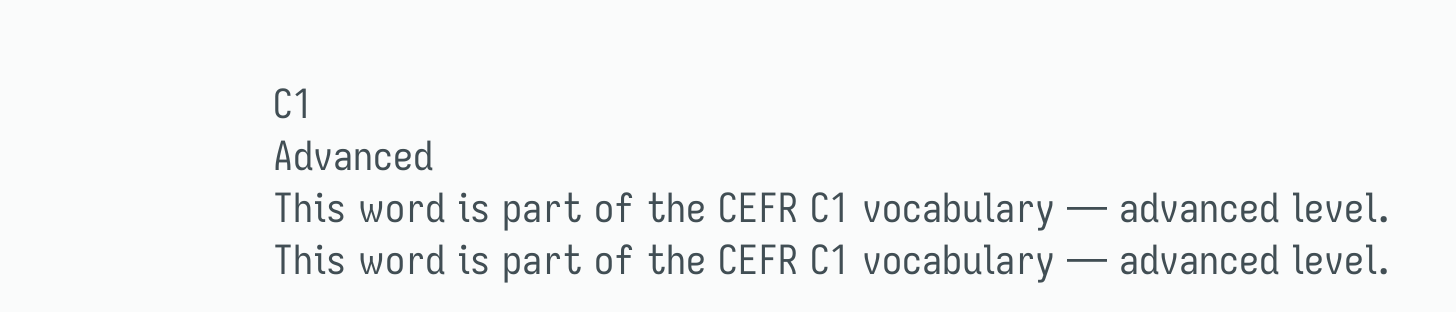C1
Advanced
This word is part of the CEFR C1 vocabulary — advanced level.
This word is part of the CEFR C1 vocabulary — advanced level.